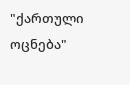"ქართული ოცნება"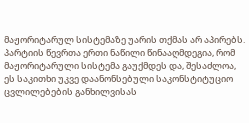მაჟორიტარულ სისტემაზე უარის თქმას არ აპირებს. პარტიის წევრთა ერთი ნაწილი წინააღმდეგია, რომ მაჟორიტარული სისტემა გაუქმდეს და, შესაძლოა, ეს საკითხი უკვე დაანონსებული საკონსტიტუციო ცვლილებების განხილვისას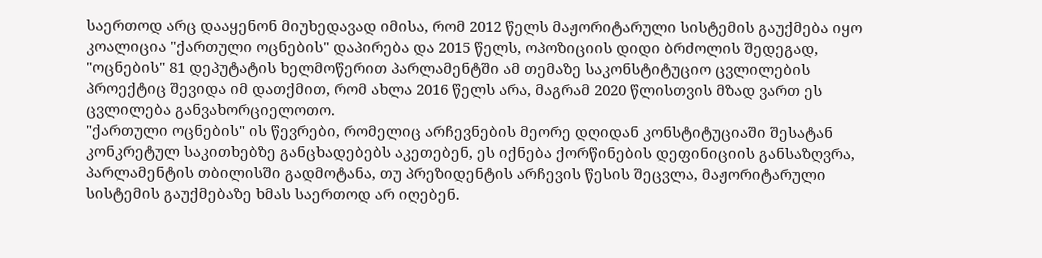საერთოდ არც დააყენონ მიუხედავად იმისა, რომ 2012 წელს მაჟორიტარული სისტემის გაუქმება იყო კოალიცია "ქართული ოცნების" დაპირება და 2015 წელს, ოპოზიციის დიდი ბრძოლის შედეგად, "ოცნების" 81 დეპუტატის ხელმოწერით პარლამენტში ამ თემაზე საკონსტიტუციო ცვლილების პროექტიც შევიდა იმ დათქმით, რომ ახლა 2016 წელს არა, მაგრამ 2020 წლისთვის მზად ვართ ეს ცვლილება განვახორციელოთო.
"ქართული ოცნების" ის წევრები, რომელიც არჩევნების მეორე დღიდან კონსტიტუციაში შესატან კონკრეტულ საკითხებზე განცხადებებს აკეთებენ, ეს იქნება ქორწინების დეფინიციის განსაზღვრა, პარლამენტის თბილისში გადმოტანა, თუ პრეზიდენტის არჩევის წესის შეცვლა, მაჟორიტარული სისტემის გაუქმებაზე ხმას საერთოდ არ იღებენ.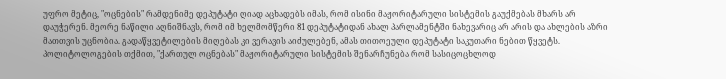უფრო მეტიც, "ოცნების" რამდენიმე დეპუტატი ღიად აცხადებს იმას, რომ ისინი მაჟორიტარული სისტემის გაუქმებას მხარს არ დაუჭერენ. მეორე ნაწილი აღნიშნავს, რომ იმ ხელმომწერი 81 დეპუტატიდან ახალ პარლამენტში ნახევარიც არ არის და ახლების აზრი მათთვის უცნობია. გადაწყვეტილების მიღებას კი ვერავის აიძულებენ, ამას თითოეული დეპუტატი საკუთარი ნებით წყვეტს.
პოლიტოლოგების თქმით, "ქართულ ოცნებას" მაჟორიტარული სისტემის შენარჩუნება რომ სასიცოცხლოდ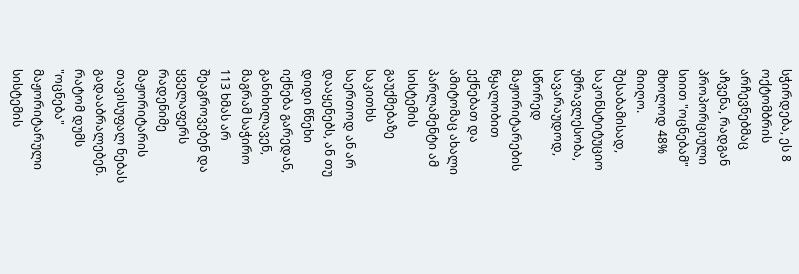სჭირდება, ეს 8 ოქტომბრის არჩევნებმაც აჩვენა, რადგან პროპორციული სიით "ოცნებამ" მხოლოდ 48% მიიღო. შესაბამისად, საკონსტიტუციო უმრავლესობა, სავარაუდოდ, სწორედ მაჟორიტარების წყალობით ექნებათ და ამიტომაც ახალი პარლამენტი ამ სისტემის გაუქმებაზე საკითხს საერთოდ ან არ დააყენებს, ან თუ დიდი წნეხი იქნება გარედან, განიხილავენ, მაგრამ საჭირო 113 ხმას არ შეაგროვებენ და ყველაფერს რადენიმე მაჟორიტარის თავისუფალ ნებას გადააბრალებენ.
რატომ დუმს "ოცნება" მაჟორიტარული სისტემის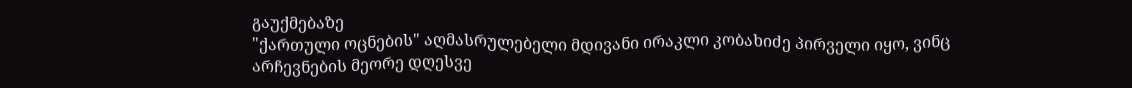გაუქმებაზე
"ქართული ოცნების" აღმასრულებელი მდივანი ირაკლი კობახიძე პირველი იყო, ვინც არჩევნების მეორე დღესვე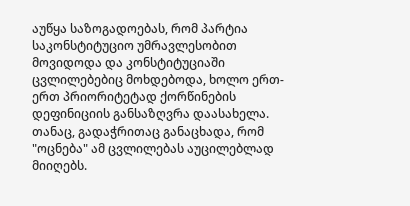აუწყა საზოგადოებას, რომ პარტია საკონსტიტუციო უმრავლესობით მოვიდოდა და კონსტიტუციაში ცვლილებებიც მოხდებოდა, ხოლო ერთ-ერთ პრიორიტეტად ქორწინების დეფინიციის განსაზღვრა დაასახელა. თანაც, გადაჭრითაც განაცხადა, რომ "ოცნება" ამ ცვლილებას აუცილებლად მიიღებს.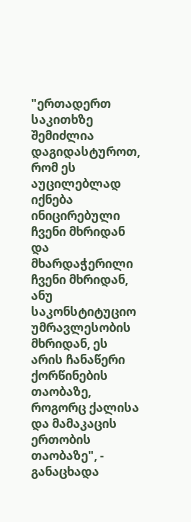"ერთადერთ საკითხზე შემიძლია დაგიდასტუროთ, რომ ეს აუცილებლად იქნება ინიცირებული ჩვენი მხრიდან და მხარდაჭერილი ჩვენი მხრიდან, ანუ საკონსტიტუციო უმრავლესობის მხრიდან, ეს არის ჩანაწერი ქორწინების თაობაზე, როგორც ქალისა და მამაკაცის ერთობის თაობაზე", - განაცხადა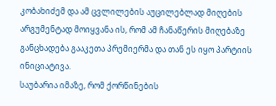კობახიძემ და ამ ცვლილების აუცილებლად მიღების არგუმენტად მოიყვანა ის, რომ ამ ჩანაწერის მიღებაზე განცხადება გააკეთა პრემიერმა და თან ეს იყო პარტიის ინიციატივა.
საუბარია იმაზე, რომ ქორწინების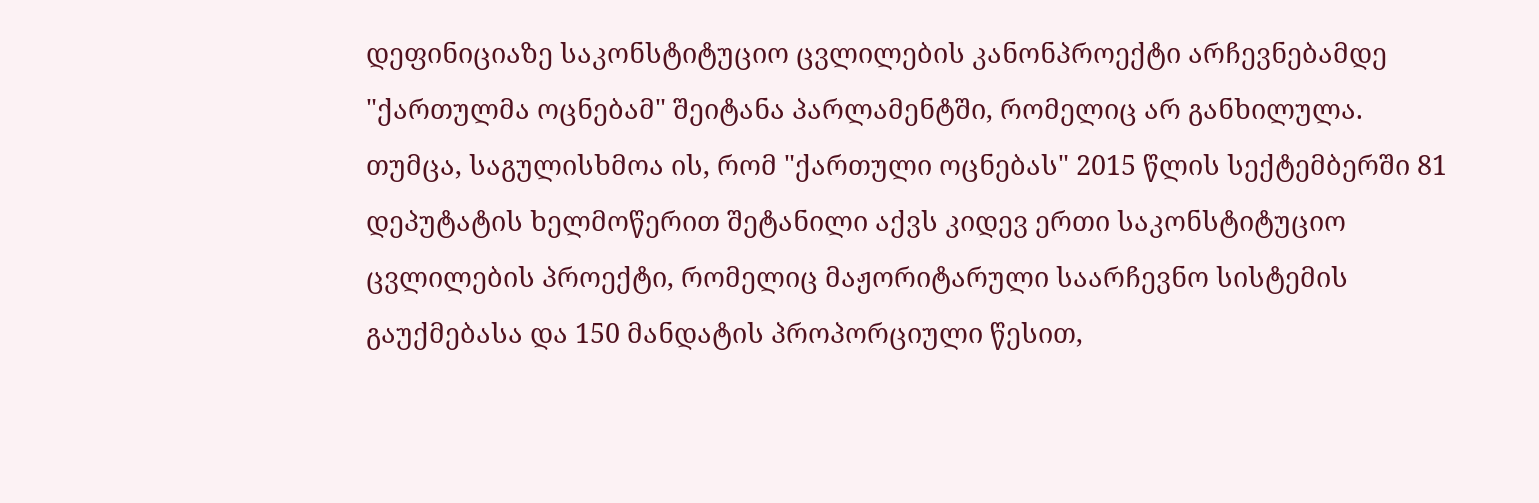დეფინიციაზე საკონსტიტუციო ცვლილების კანონპროექტი არჩევნებამდე "ქართულმა ოცნებამ" შეიტანა პარლამენტში, რომელიც არ განხილულა.
თუმცა, საგულისხმოა ის, რომ "ქართული ოცნებას" 2015 წლის სექტემბერში 81 დეპუტატის ხელმოწერით შეტანილი აქვს კიდევ ერთი საკონსტიტუციო ცვლილების პროექტი, რომელიც მაჟორიტარული საარჩევნო სისტემის გაუქმებასა და 150 მანდატის პროპორციული წესით,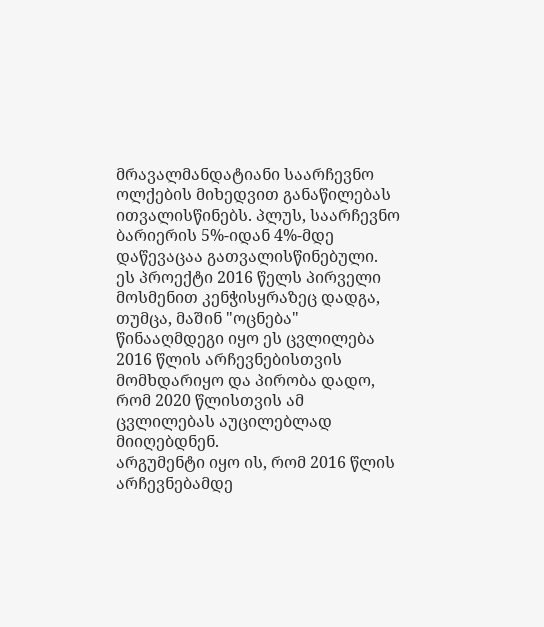მრავალმანდატიანი საარჩევნო ოლქების მიხედვით განაწილებას ითვალისწინებს. პლუს, საარჩევნო ბარიერის 5%-იდან 4%-მდე დაწევაცაა გათვალისწინებული.
ეს პროექტი 2016 წელს პირველი მოსმენით კენჭისყრაზეც დადგა, თუმცა, მაშინ "ოცნება" წინააღმდეგი იყო ეს ცვლილება 2016 წლის არჩევნებისთვის მომხდარიყო და პირობა დადო, რომ 2020 წლისთვის ამ ცვლილებას აუცილებლად მიიღებდნენ.
არგუმენტი იყო ის, რომ 2016 წლის არჩევნებამდე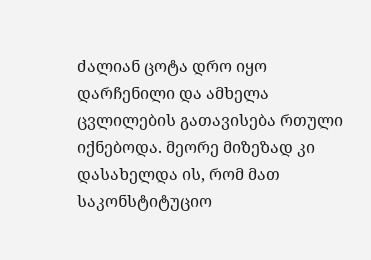ძალიან ცოტა დრო იყო დარჩენილი და ამხელა ცვლილების გათავისება რთული იქნებოდა. მეორე მიზეზად კი დასახელდა ის, რომ მათ საკონსტიტუციო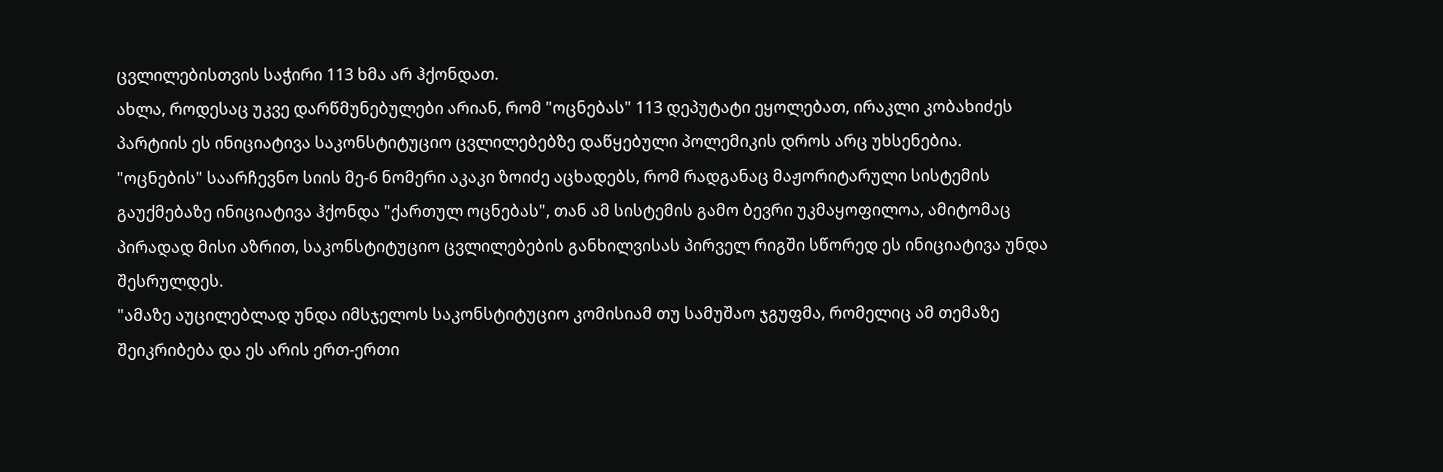ცვლილებისთვის საჭირი 113 ხმა არ ჰქონდათ.
ახლა, როდესაც უკვე დარწმუნებულები არიან, რომ "ოცნებას" 113 დეპუტატი ეყოლებათ, ირაკლი კობახიძეს პარტიის ეს ინიციატივა საკონსტიტუციო ცვლილებებზე დაწყებული პოლემიკის დროს არც უხსენებია.
"ოცნების" საარჩევნო სიის მე-6 ნომერი აკაკი ზოიძე აცხადებს, რომ რადგანაც მაჟორიტარული სისტემის გაუქმებაზე ინიციატივა ჰქონდა "ქართულ ოცნებას", თან ამ სისტემის გამო ბევრი უკმაყოფილოა, ამიტომაც პირადად მისი აზრით, საკონსტიტუციო ცვლილებების განხილვისას პირველ რიგში სწორედ ეს ინიციატივა უნდა შესრულდეს.
"ამაზე აუცილებლად უნდა იმსჯელოს საკონსტიტუციო კომისიამ თუ სამუშაო ჯგუფმა, რომელიც ამ თემაზე შეიკრიბება და ეს არის ერთ-ერთი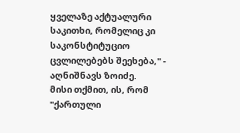ყველაზე აქტუალური საკითხი, რომელიც კი საკონსტიტუციო ცვლილებებს შეეხება," - აღნიშნავს ზოიძე.
მისი თქმით, ის, რომ "ქართული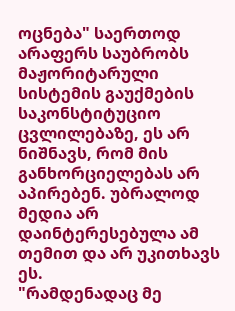ოცნება" საერთოდ არაფერს საუბრობს მაჟორიტარული სისტემის გაუქმების საკონსტიტუციო ცვლილებაზე, ეს არ ნიშნავს, რომ მის განხორციელებას არ აპირებენ. უბრალოდ მედია არ დაინტერესებულა ამ თემით და არ უკითხავს ეს.
"რამდენადაც მე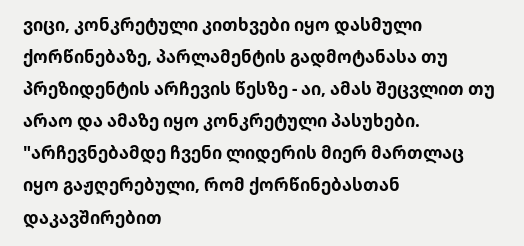ვიცი, კონკრეტული კითხვები იყო დასმული ქორწინებაზე, პარლამენტის გადმოტანასა თუ პრეზიდენტის არჩევის წესზე - აი, ამას შეცვლით თუ არაო და ამაზე იყო კონკრეტული პასუხები.
"არჩევნებამდე ჩვენი ლიდერის მიერ მართლაც იყო გაჟღერებული, რომ ქორწინებასთან დაკავშირებით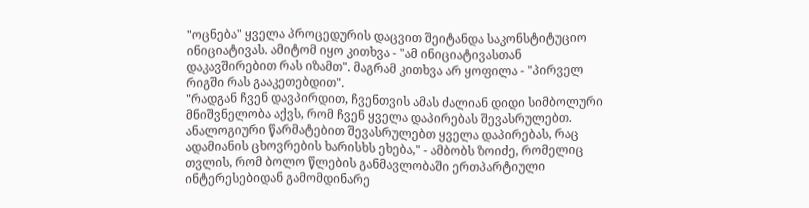"ოცნება" ყველა პროცედურის დაცვით შეიტანდა საკონსტიტუციო ინიციატივას. ამიტომ იყო კითხვა - "ამ ინიციატივასთან დაკავშირებით რას იზამთ". მაგრამ კითხვა არ ყოფილა - "პირველ რიგში რას გააკეთებდით".
"რადგან ჩვენ დავპირდით, ჩვენთვის ამას ძალიან დიდი სიმბოლური მნიშვნელობა აქვს, რომ ჩვენ ყველა დაპირებას შევასრულებთ. ანალოგიური წარმატებით შევასრულებთ ყველა დაპირებას, რაც ადამიანის ცხოვრების ხარისხს ეხება," - ამბობს ზოიძე, რომელიც თვლის, რომ ბოლო წლების განმავლობაში ერთპარტიული ინტერესებიდან გამომდინარე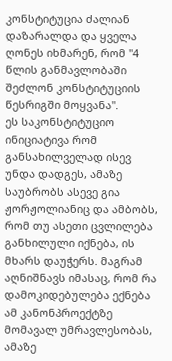კონსტიტუცია ძალიან დაზარალდა და ყველა ღონეს იხმარენ, რომ "4 წლის განმავლობაში შეძლონ კონსტიტუციის წესრიგში მოყვანა".
ეს საკონსტიტუციო ინიციატივა რომ განსახილველად ისევ უნდა დადგეს, ამაზე საუბრობს ასევე გია ჟორჟოლიანიც და ამბობს, რომ თუ ასეთი ცვლილება განხილული იქნება, ის მხარს დაუჭერს. მაგრამ აღნიშნავს იმასაც, რომ რა დამოკიდებულება ექნება ამ კანონპროექტზე მომავალ უმრავლესობას, ამაზე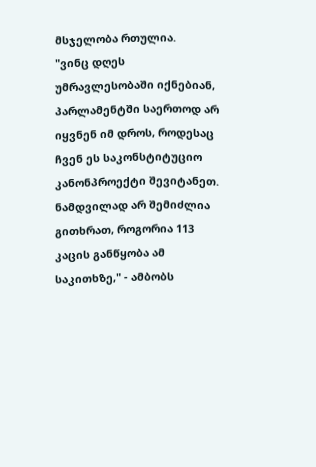მსჯელობა რთულია.
"ვინც დღეს უმრავლესობაში იქნებიან, პარლამენტში საერთოდ არ იყვნენ იმ დროს, როდესაც ჩვენ ეს საკონსტიტუციო კანონპროექტი შევიტანეთ. ნამდვილად არ შემიძლია გითხრათ, როგორია 113 კაცის განწყობა ამ საკითხზე," - ამბობს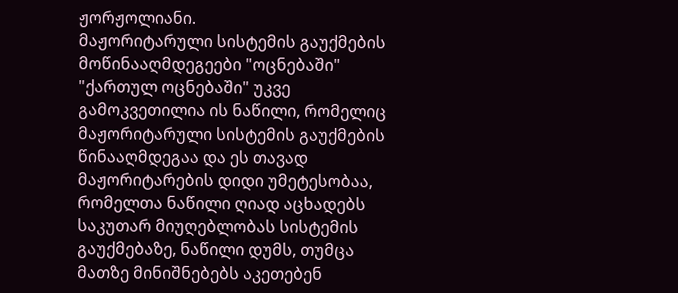ჟორჟოლიანი.
მაჟორიტარული სისტემის გაუქმების მოწინააღმდეგეები "ოცნებაში"
"ქართულ ოცნებაში" უკვე გამოკვეთილია ის ნაწილი, რომელიც მაჟორიტარული სისტემის გაუქმების წინააღმდეგაა და ეს თავად მაჟორიტარების დიდი უმეტესობაა, რომელთა ნაწილი ღიად აცხადებს საკუთარ მიუღებლობას სისტემის გაუქმებაზე, ნაწილი დუმს, თუმცა მათზე მინიშნებებს აკეთებენ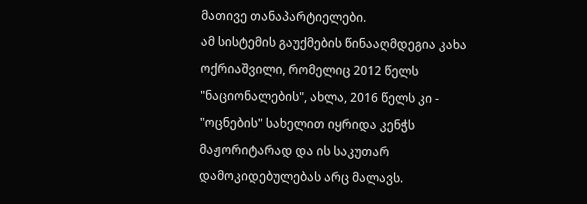მათივე თანაპარტიელები.
ამ სისტემის გაუქმების წინააღმდეგია კახა ოქრიაშვილი, რომელიც 2012 წელს "ნაციონალების", ახლა, 2016 წელს კი - "ოცნების" სახელით იყრიდა კენჭს მაჟორიტარად და ის საკუთარ დამოკიდებულებას არც მალავს.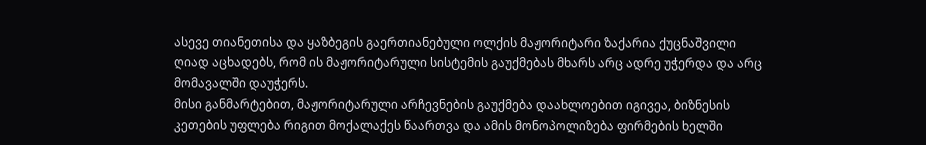ასევე თიანეთისა და ყაზბეგის გაერთიანებული ოლქის მაჟორიტარი ზაქარია ქუცნაშვილი ღიად აცხადებს, რომ ის მაჟორიტარული სისტემის გაუქმებას მხარს არც ადრე უჭერდა და არც მომავალში დაუჭერს.
მისი განმარტებით, მაჟორიტარული არჩევნების გაუქმება დაახლოებით იგივეა, ბიზნესის კეთების უფლება რიგით მოქალაქეს წაართვა და ამის მონოპოლიზება ფირმების ხელში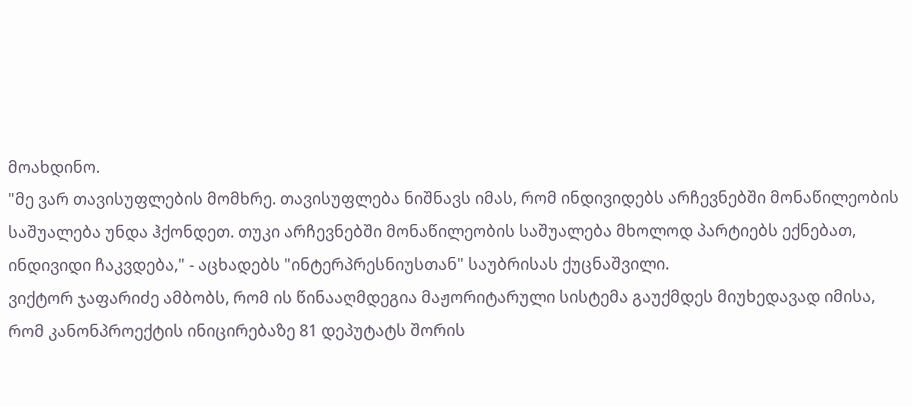მოახდინო.
"მე ვარ თავისუფლების მომხრე. თავისუფლება ნიშნავს იმას, რომ ინდივიდებს არჩევნებში მონაწილეობის საშუალება უნდა ჰქონდეთ. თუკი არჩევნებში მონაწილეობის საშუალება მხოლოდ პარტიებს ექნებათ, ინდივიდი ჩაკვდება," - აცხადებს "ინტერპრესნიუსთან" საუბრისას ქუცნაშვილი.
ვიქტორ ჯაფარიძე ამბობს, რომ ის წინააღმდეგია მაჟორიტარული სისტემა გაუქმდეს მიუხედავად იმისა, რომ კანონპროექტის ინიცირებაზე 81 დეპუტატს შორის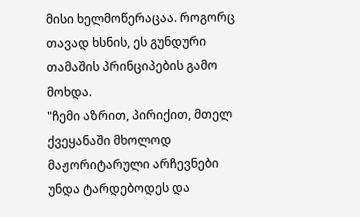მისი ხელმოწერაცაა. როგორც თავად ხსნის, ეს გუნდური თამაშის პრინციპების გამო მოხდა.
"ჩემი აზრით, პირიქით, მთელ ქვეყანაში მხოლოდ მაჟორიტარული არჩევნები უნდა ტარდებოდეს და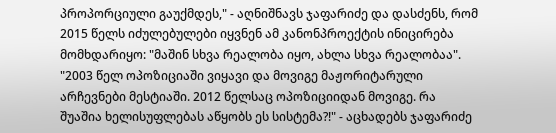პროპორციული გაუქმდეს," - აღნიშნავს ჯაფარიძე და დასძენს, რომ 2015 წელს იძულებულები იყვნენ ამ კანონპროექტის ინიცირება მომხდარიყო: "მაშინ სხვა რეალობა იყო, ახლა სხვა რეალობაა".
"2003 წელ ოპოზიციაში ვიყავი და მოვიგე მაჟორიტარული არჩევნები მესტიაში. 2012 წელსაც ოპოზიციიდან მოვიგე. რა შუაშია ხელისუფლებას აწყობს ეს სისტემა?!" - აცხადებს ჯაფარიძე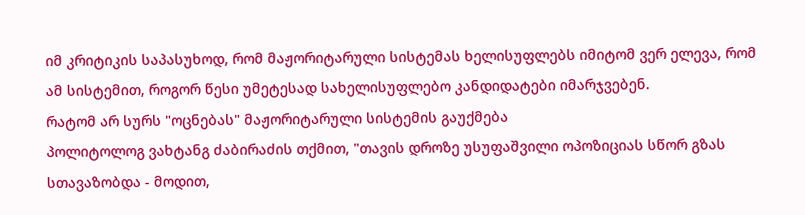იმ კრიტიკის საპასუხოდ, რომ მაჟორიტარული სისტემას ხელისუფლებს იმიტომ ვერ ელევა, რომ ამ სისტემით, როგორ წესი უმეტესად სახელისუფლებო კანდიდატები იმარჯვებენ.
რატომ არ სურს "ოცნებას" მაჟორიტარული სისტემის გაუქმება
პოლიტოლოგ ვახტანგ ძაბირაძის თქმით, "თავის დროზე უსუფაშვილი ოპოზიციას სწორ გზას სთავაზობდა - მოდით,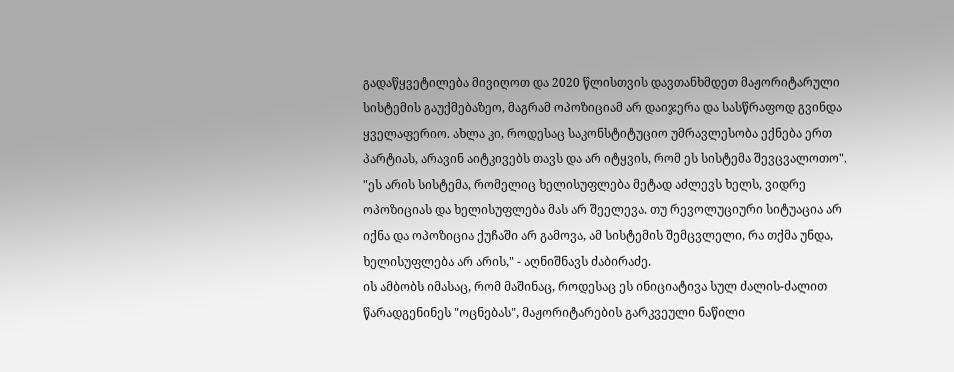გადაწყვეტილება მივიღოთ და 2020 წლისთვის დავთანხმდეთ მაჟორიტარული სისტემის გაუქმებაზეო, მაგრამ ოპოზიციამ არ დაიჯერა და სასწრაფოდ გვინდა ყველაფერიო. ახლა კი, როდესაც საკონსტიტუციო უმრავლესობა ექნება ერთ პარტიას, არავინ აიტკივებს თავს და არ იტყვის, რომ ეს სისტემა შევცვალოთო".
"ეს არის სისტემა, რომელიც ხელისუფლება მეტად აძლევს ხელს, ვიდრე ოპოზიციას და ხელისუფლება მას არ შეელევა. თუ რევოლუციური სიტუაცია არ იქნა და ოპოზიცია ქუჩაში არ გამოვა, ამ სისტემის შემცვლელი, რა თქმა უნდა, ხელისუფლება არ არის," - აღნიშნავს ძაბირაძე.
ის ამბობს იმასაც, რომ მაშინაც, როდესაც ეს ინიციატივა სულ ძალის-ძალით წარადგენინეს "ოცნებას", მაჟორიტარების გარკვეული ნაწილი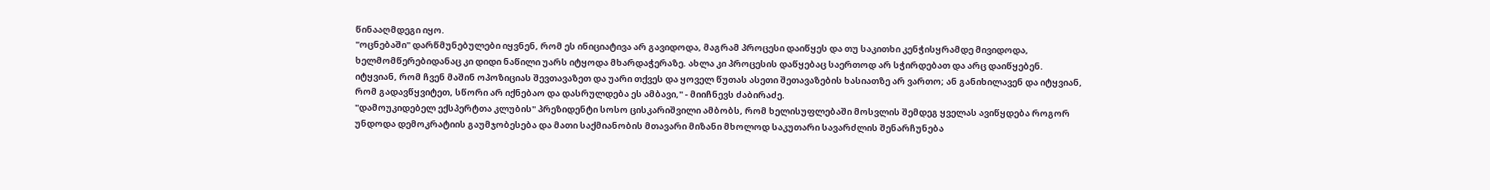წინააღმდეგი იყო.
"ოცნებაში" დარწმუნებულები იყვნენ, რომ ეს ინიციატივა არ გავიდოდა, მაგრამ პროცესი დაიწყეს და თუ საკითხი კენჭისყრამდე მივიდოდა, ხელმომწერებიდანაც კი დიდი ნაწილი უარს იტყოდა მხარდაჭერაზე. ახლა კი პროცესის დაწყებაც საერთოდ არ სჭირდებათ და არც დაიწყებენ. იტყვიან, რომ ჩვენ მაშინ ოპოზიციას შევთავაზეთ და უარი თქვეს და ყოველ წუთას ასეთი შეთავაზების ხასიათზე არ ვართო; ან განიხილავენ და იტყვიან, რომ გადავწყვიტეთ, სწორი არ იქნებაო და დასრულდება ეს ამბავი," - მიიჩნევს ძაბირაძე.
"დამოუკიდებელ ექსპერტთა კლუბის" პრეზიდენტი სოსო ცისკარიშვილი ამბობს, რომ ხელისუფლებაში მოსვლის შემდეგ ყველას ავიწყდება როგორ უნდოდა დემოკრატიის გაუმჯობესება და მათი საქმიანობის მთავარი მიზანი მხოლოდ საკუთარი სავარძლის შენარჩუნება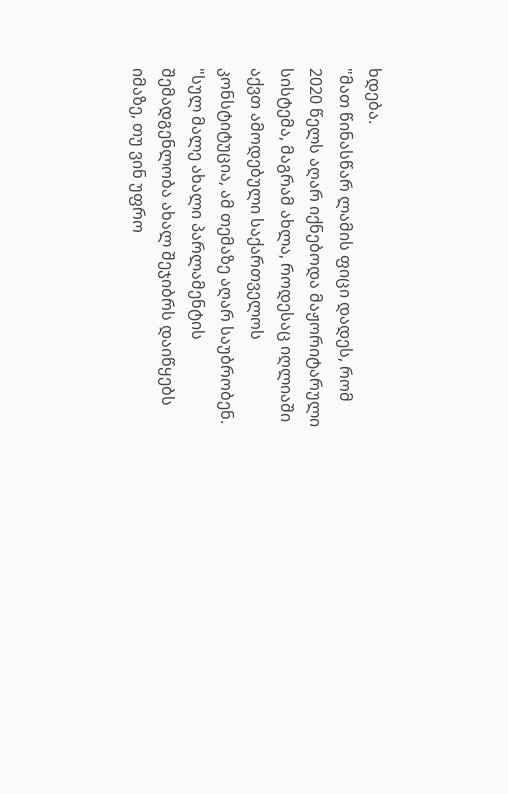ხდება.
"მათ წინასწარ ლამის ფიცი დადეს, რომ 2020 წელს აღარ იქნებოდა მაჟორიტარული სისტემა, მაგრამ ახლა, როდესაც იღლიაში აქვთ ამოდებული საქართველოს კონსტიტუცია, ამ თემაზე აღარ საუბრობენ.
"სულ მალე ახალი პარლამენტის შემადგენლობა ახალ შეჯიბრს დაიწყებს იმაზე, თუ ვინ უფრო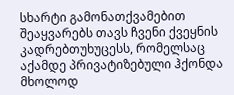სხარტი გამონათქვამებით შეაყვარებს თავს ჩვენი ქვეყნის კადრებთუხუცესს, რომელსაც აქამდე პრივატიზებული ჰქონდა მხოლოდ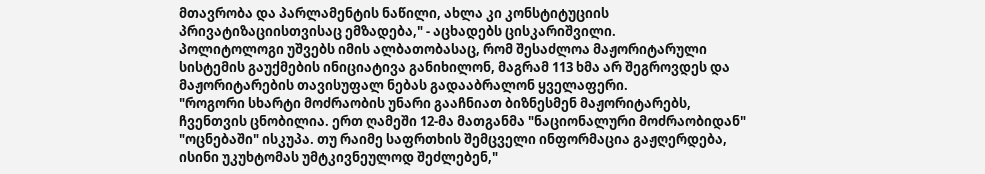მთავრობა და პარლამენტის ნაწილი, ახლა კი კონსტიტუციის პრივატიზაციისთვისაც ემზადება," - აცხადებს ცისკარიშვილი.
პოლიტოლოგი უშვებს იმის ალბათობასაც, რომ შესაძლოა მაჟორიტარული სისტემის გაუქმების ინიციატივა განიხილონ, მაგრამ 113 ხმა არ შეგროვდეს და მაჟორიტარების თავისუფალ ნებას გადააბრალონ ყველაფერი.
"როგორი სხარტი მოძრაობის უნარი გააჩნიათ ბიზნესმენ მაჟორიტარებს, ჩვენთვის ცნობილია. ერთ ღამეში 12-მა მათგანმა "ნაციონალური მოძრაობიდან" "ოცნებაში" ისკუპა. თუ რაიმე საფრთხის შემცველი ინფორმაცია გაჟღერდება, ისინი უკუხტომას უმტკივნეულოდ შეძლებენ,"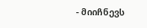- მიიჩნევს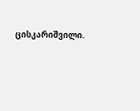ცისკარიშვილი.